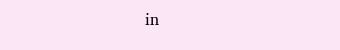in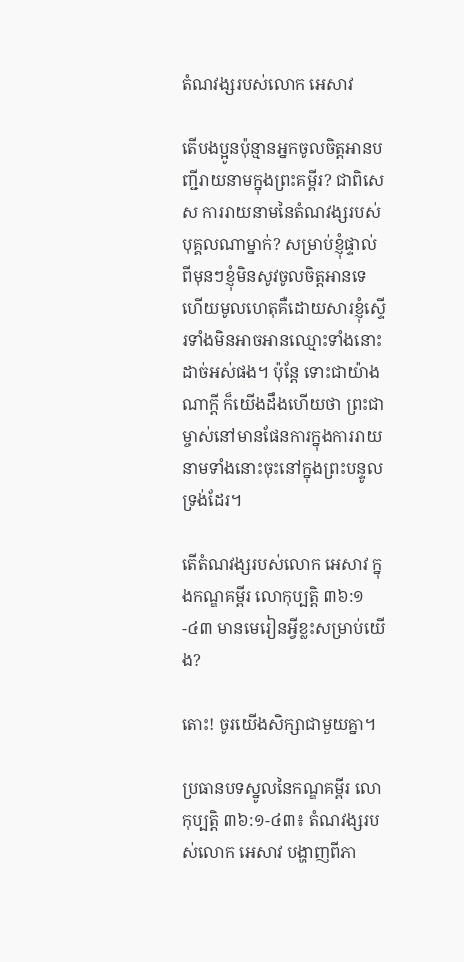តំណវង្សរបស់លោក អេសាវ

តើបងប្អូនប៉ុន្មានអ្នកចូលចិត្តអានបញ្ជីរាយនាមក្នុងព្រះគម្ពីរ? ជាពិសេស ការរាយនាមនៃតំណវង្សរបស់បុគ្គលណាម្នាក់? សម្រាប់ខ្ញុំផ្ទាល់ ពីមុនៗខ្ញុំមិនសូវចូលចិត្តអានទេ ហើយមូលហេតុគឺដោយសារខ្ញុំស្ទើរទាំងមិនអាចអានឈ្មោះទាំងនោះដាច់អស់ផង។ ប៉ុន្តែ ទោះជាយ៉ាងណាក្តី ក៏យើងដឹងហើយថា ព្រះជាម្ចាស់នៅមានផែនការក្នុងការរាយនាមទាំងនោះចុះនៅក្នុងព្រះបន្ទូលទ្រង់ដែរ។

តើតំណវង្សរបស់លោក អេសាវ ក្នុងកណ្ឌគម្ពីរ លោកុប្បត្ដិ ៣៦:១-៤៣ មានមេរៀនអ្វីខ្លះសម្រាប់យើង?

តោះ! ចូរយើងសិក្សាជាមួយគ្នា។

ប្រធានបទស្នូលនៃកណ្ឌគម្ពីរ លោកុប្បត្ដិ ៣៦:១-៤៣៖ តំណវង្សរបស់លោក អេសាវ បង្ហាញពីភា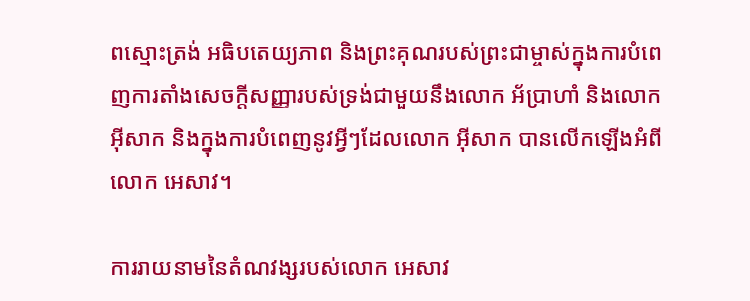ពស្មោះត្រង់ អធិបតេយ្យភាព និងព្រះគុណរបស់ព្រះជាម្ចាស់ក្នុងការបំពេញការតាំងសេចក្ដីសញ្ញារបស់ទ្រង់ជាមួយនឹងលោក អ័ប្រាហាំ និងលោក អ៊ីសាក និងក្នុងការបំពេញនូវអ្វីៗដែលលោក អ៊ីសាក បានលើកឡើងអំពីលោក អេសាវ។

ការរាយនាមនៃតំណវង្សរបស់លោក អេសាវ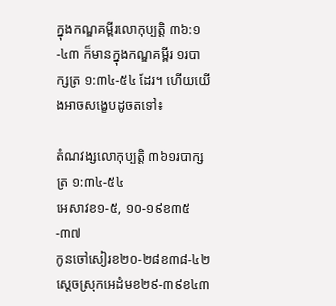ក្នុងកណ្ឌគម្ពីរលោកុប្បត្ដិ ៣៦:១-៤៣ ក៏មានក្នុងកណ្ឌគម្ពីរ ១របាក្សត្រ ១:៣៤-៥៤ ដែរ។ ហើយយើងអាចសង្ខេបដូចតទៅ៖

តំណវង្សលោកុប្បត្ដិ ៣៦១របាក្សត្រ ១:៣៤-៥៤
អេសាវខ១-៥, ១០-១៩ខ៣៥-៣៧
កូនចៅសៀរខ២០-២៨ខ៣៨-៤២
ស្ដេចស្រុកអេដំមខ២៩-៣៩ខ៤៣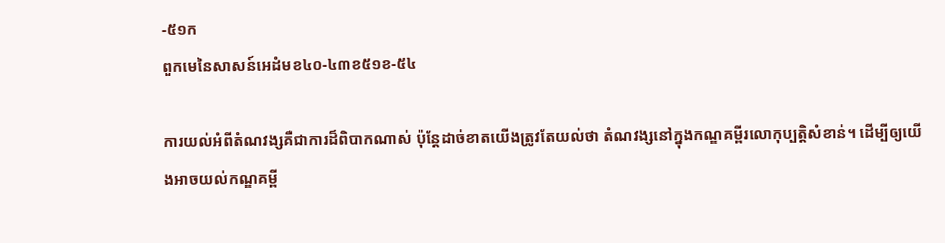-៥១ក
ពួកមេនៃសាសន៍អេដំមខ៤០-៤៣ខ៥១ខ-៥៤

ការយល់អំពីតំណវង្សគឺជាការដ៏ពិបាកណាស់ ប៉ុន្តែដាច់ខាតយើងត្រូវតែយល់ថា តំណវង្សនៅក្នុងកណ្ឌគម្ពីរលោកុប្បត្ដិសំខាន់។ ដើម្បីឲ្យយើងអាចយល់កណ្ឌគម្ពី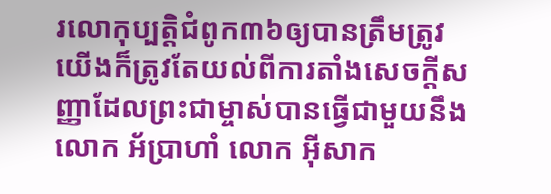រលោកុប្បត្ដិជំពូក៣៦ឲ្យបានត្រឹមត្រូវ យើងក៏ត្រូវតែយល់ពីការតាំងសេចក្ដីសញ្ញាដែលព្រះជាម្ចាស់បានធ្វើជាមួយនឹងលោក អ័ប្រាហាំ លោក អ៊ីសាក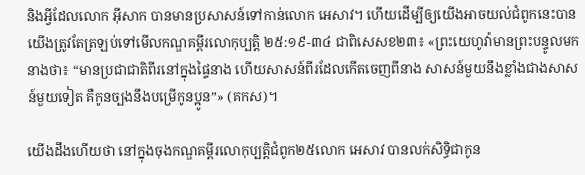និងអ្វីដែលលោក អ៊ីសាក បានមានប្រសាសន៍ទៅកាន់លោក អេសាវ។ ហើយដើម្បីឲ្យយើងអាចយល់ជំពូកនេះបាន យើងត្រូវតែត្រឡប់ទៅមើលកណ្ឌគម្ពីរលោកុប្បត្ដិ ២៥:១៩-៣៤ ជាពិសេសខ២៣៖ «ព្រះយេហូវ៉ាមានព្រះបន្ទូលមកនាងថា៖ “មានប្រជាជាតិពីរនៅក្នុងផ្ទៃនាង ហើយសាសន៍ពីរដែលកើតចេញពីនាង សាសន៍មួយនឹងខ្លាំងជាងសាសន៍មួយទៀត គឺកូនច្បងនឹងបម្រើកូនប្អូន”» (គកស)។

យើងដឹងហើយថា នៅក្នុងចុងកណ្ឌគម្ពីរលោកុប្បត្ដិជំពូក២៥លោក អេសាវ បានលក់សិទ្ធិជាកូន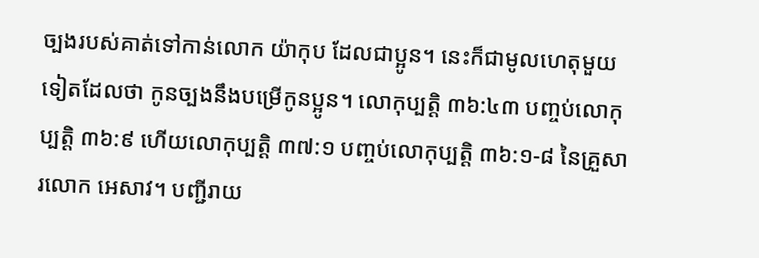ច្បងរបស់គាត់ទៅកាន់លោក យ៉ាកុប ដែលជាប្អូន។ នេះក៏ជាមូលហេតុមួយទៀតដែលថា កូនច្បងនឹងបម្រើកូនប្អូន។ លោកុប្បត្ដិ ៣៦:៤៣ បញ្ចប់លោកុប្បត្ដិ ៣៦:៩ ហើយលោកុប្បត្ដិ ៣៧:១ បញ្ចប់លោកុប្បត្ដិ ៣៦:១-៨ នៃគ្រួសារលោក អេសាវ។ បញ្ជីរាយ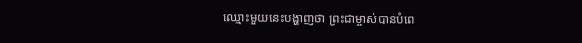ឈ្មោះមួយនេះបង្ហាញថា ព្រះជាម្ចាស់បានបំពេ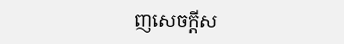ញសេចក្ដីស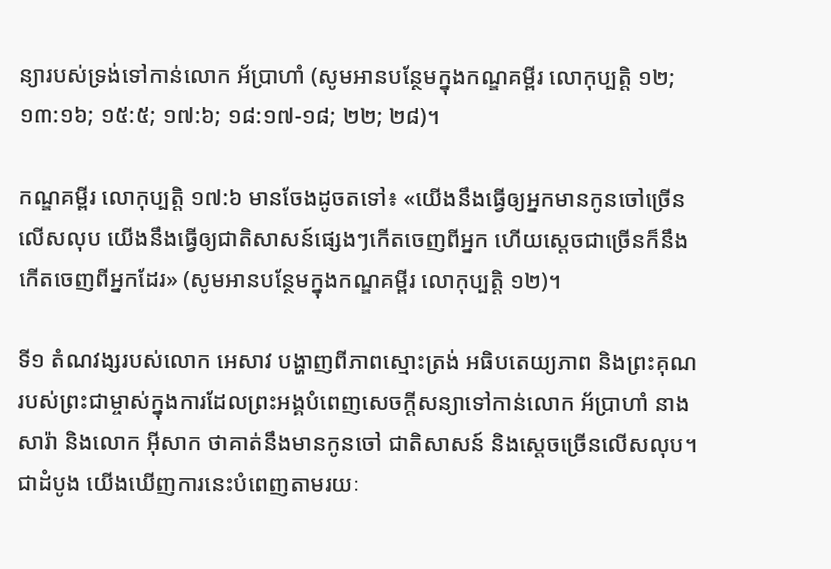ន្យារបស់ទ្រង់ទៅកាន់លោក អ័ប្រាហាំ (សូមអានបន្ថែមក្នុងកណ្ឌគម្ពីរ លោកុប្បត្ដិ ១២; ១៣:១៦; ១៥:៥; ១៧:៦; ១៨:១៧-១៨; ២២; ២៨)។

កណ្ឌគម្ពីរ លោកុប្បត្ដិ ១៧:៦ មានចែងដូចតទៅ៖ «យើងនឹងធ្វើឲ្យអ្នកមានកូនចៅច្រើនលើសលុប យើងនឹងធ្វើឲ្យជាតិសាសន៍ផ្សេងៗកើតចេញពីអ្នក ហើយស្តេចជាច្រើនក៏នឹងកើតចេញពីអ្នកដែរ» (សូមអានបន្ថែមក្នុងកណ្ឌគម្ពីរ លោកុប្បត្ដិ ១២)។

ទី១ តំណវង្សរបស់លោក អេសាវ បង្ហាញពីភាពស្មោះត្រង់ អធិបតេយ្យភាព និងព្រះគុណរបស់ព្រះជាម្ចាស់ក្នុងការដែលព្រះអង្គបំពេញសេចក្ដីសន្យាទៅកាន់លោក អ័ប្រាហាំ នាង សារ៉ា និងលោក អ៊ីសាក ថាគាត់នឹងមានកូនចៅ ជាតិសាសន៍ និងស្តេចច្រើនលើសលុប។ ជាដំបូង យើងឃើញការនេះបំពេញតាមរយៈ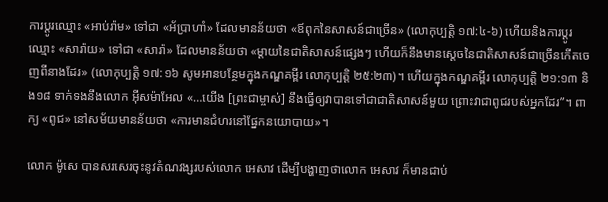ការប្ដូរឈ្មោះ «អាប់‌រ៉ាម» ទៅជា «អ័ប្រា‌ហាំ» ដែលមានន័យថា «ឪពុកនៃសាសន៍ជាច្រើន» (លោកុប្បត្ដិ ១៧:៤-៦) ហើយនិងការប្ដូរឈ្មោះ «សារ៉ាយ» ទៅជា «សារ៉ា» ដែលមានន័យថា «ម្តាយនៃជាតិសាសន៍ផ្សេងៗ ហើយក៏នឹងមានស្តេចនៃជាតិសាសន៍ជាច្រើនកើតចេញពីនាងដែរ» (លោកុប្បត្ដិ ១៧:១៦ សូមអានបន្ថែមក្នុងកណ្ឌគម្ពីរ លោកុប្បត្ដិ ២៥:២៣)។ ហើយក្នុងកណ្ឌគម្ពីរ លោកុប្បត្ដិ ២១:១៣ និង១៨ ទាក់ទងនឹងលោក អ៊ីសម៉ាអែល «…យើង [ព្រះជាម្ចាស់] នឹងធ្វើឲ្យវាបានទៅជាជាតិសាសន៍មួយ ព្រោះវាជាពូជរបស់អ្នកដែរ”។ ពាក្យ «ពូជ» នៅសម័យមានន័យថា «ការមានជំហរនៅផ្នែកនយោបាយ»។

លោក ម៉ូសេ បានសរសេរចុះនូវតំណវង្សរបស់លោក អេសាវ ដើម្បីបង្ហាញថាលោក អេសាវ ក៏មានជាប់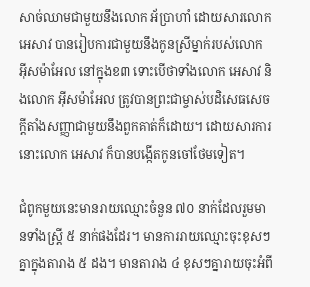សាច់ឈាមជាមួយនឹងលោក អ័ប្រាហាំ ដោយសារលោក អេសាវ បានរៀបការជាមួយនឹងកូនស្រីម្នាក់របស់លោក អ៊ីសម៉ាអែល នៅក្នុងខ៣ ទោះបើថាទាំងលោក អេសាវ និងលោក អ៊ីសម៉ាអែល ត្រូវបានព្រះជាម្ចាស់បដិសេធសេចក្ដីតាំងសញ្ញាជាមួយនឹងពួកគាត់ក៏ដោយ។ ដោយសារការនោះលោក អេសាវ ក៏បានបង្កើតកូនចៅថែមទៀត។

ជំពូកមួយនេះមានរាយឈ្មោះចំនួន ៧០ នាក់ដែលរួមមានទាំងស្ត្រី ៥ នាក់ផងដែរ។ មានការរាយឈ្មោះចុះខុសៗគ្នាក្នុងតារាង ៥ ដង។ មានតារាង ៤ ខុសៗគ្នារាយចុះអំពី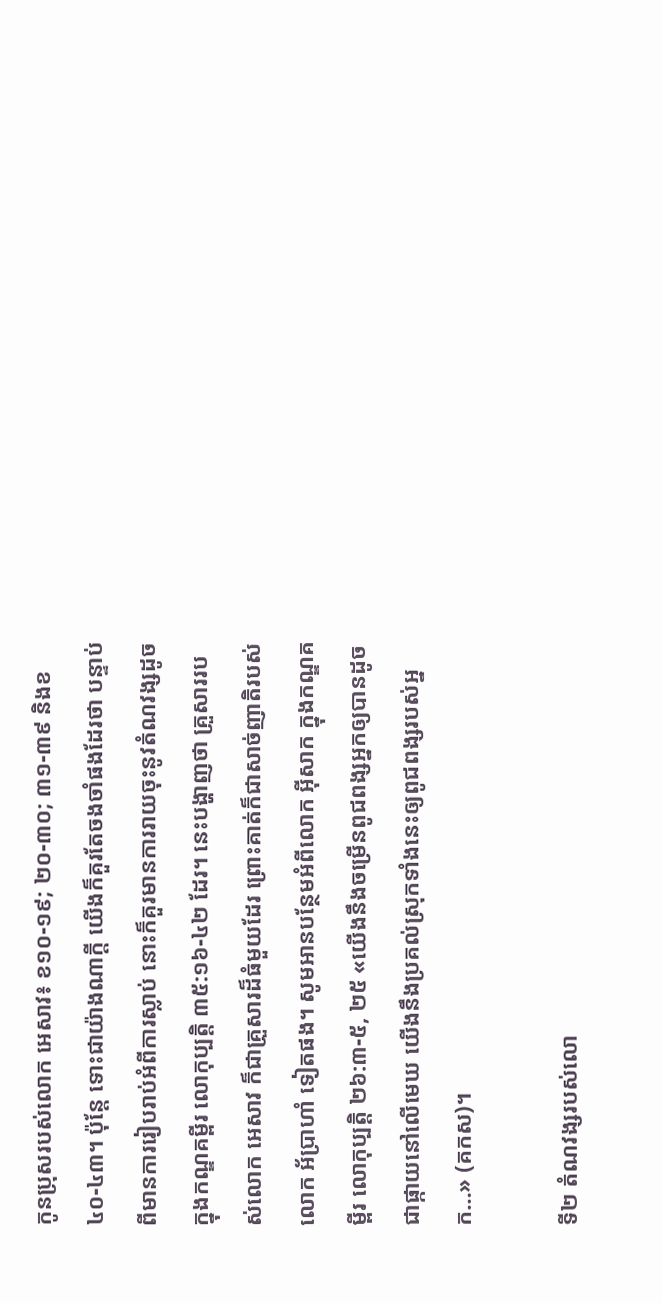កូនប្រុសរបស់លោក អេសាវ៖ ខ១០-១៩; ២០-៣០; ៣១-៣៩ និងខ៤០-៤៣។ ប៉ុន្តែ ទោះជាយ៉ាងណាក្ដី យើងក៏គួរតែចងចាំផងដែរថា បន្ទាប់ពីមានការរៀបរាប់អំពីការស្លាប់ នោះក៏គួរមានការរាយចុះនូវតំណវង្សដូចក្នុងកណ្ឌគម្ពីរ លោកុប្បត្ដិ ៣៥:១៦-៤២ ដែរ។ នេះបង្ហាញថា គ្រួសាររបស់លោក អេសាវ ក៏ជាគ្រួសារដ៏ធំមួយដែរ ព្រោះគាត់ក៏ជាសាច់ញាតិរបស់លោក អ័ប្រាហាំ ទៀតផង។ សូមអានបន្ថែមអំពីលោក អ៊ីសាក ក្នុងកណ្ឌគម្ពីរ លោកុប្បត្ដិ ២៦:៣-៥, ២៥ «យើងនឹងចម្រើនពូជពង្សអ្នកឲ្យបានដូចជាផ្កាយនៅលើមេឃ យើងនឹងប្រគល់ស្រុកទាំងនេះឲ្យពូជពង្សរបស់អ្នក…» (គកស)។

ទី២ តំណវង្សរបស់លោ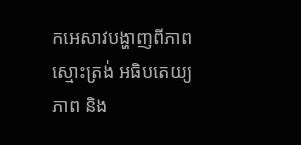កអេសាវបង្ហាញពីភាពស្មោះត្រង់ អធិបតេយ្យភាព និង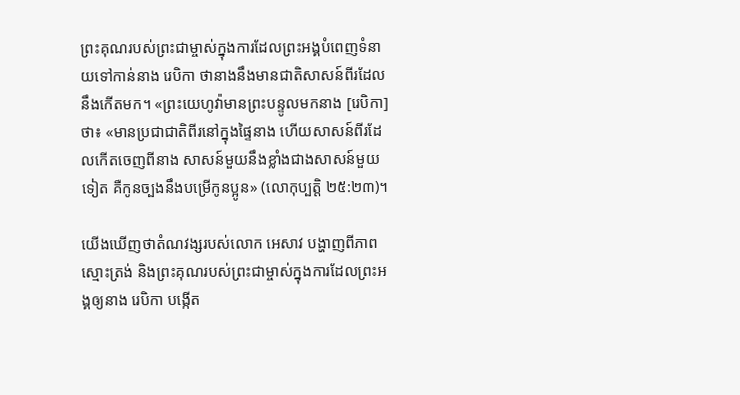ព្រះគុណរបស់ព្រះជាម្ចាស់ក្នុងការដែលព្រះអង្គបំពេញទំនាយទៅកាន់នាង រេបិកា ថានាងនឹងមានជាតិសាសន៍ពីរដែលនឹងកើតមក។ «ព្រះយេហូវ៉ាមានព្រះបន្ទូលមកនាង [រេបិកា] ថា៖ «មានប្រជាជាតិពីរនៅក្នុងផ្ទៃនាង ហើយសាសន៍ពីរដែលកើតចេញពីនាង សាសន៍មួយនឹងខ្លាំងជាងសាសន៍មួយទៀត គឺកូនច្បងនឹងបម្រើកូនប្អូន» (លោកុប្បត្ដិ ២៥:២៣)។

យើងឃើញថាតំណវង្សរបស់លោក អេសាវ បង្ហាញពីភាពស្មោះត្រង់ និងព្រះគុណរបស់ព្រះជាម្ចាស់ក្នុងការដែលព្រះអង្គឲ្យនាង រេបិកា បង្កើត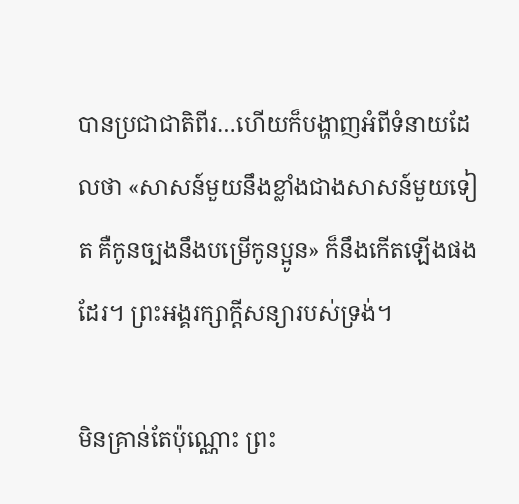បានប្រជាជាតិពីរ…ហើយក៏បង្ហាញអំពីទំនាយដែលថា «សាសន៍មួយនឹងខ្លាំងជាងសាសន៍មួយទៀត គឺកូនច្បងនឹងបម្រើកូនប្អូន» ក៏នឹងកើតឡើងផងដែរ។ ព្រះអង្គរក្សាក្ដីសន្យារបស់ទ្រង់។

មិនគ្រាន់តែប៉ុណ្ណោះ ព្រះ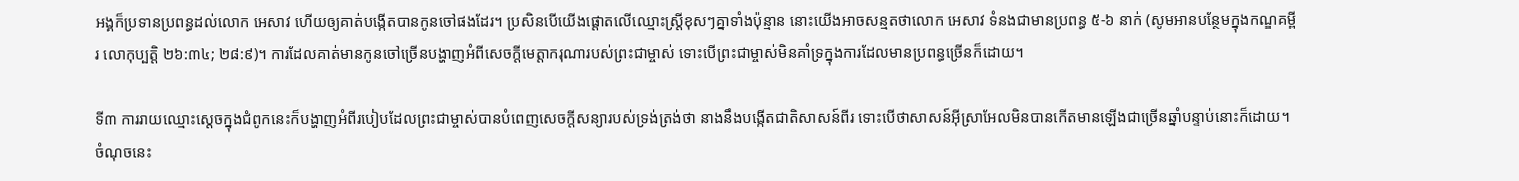អង្គក៏ប្រទានប្រពន្ធដល់លោក អេសាវ ហើយឲ្យគាត់បង្កើតបានកូនចៅផងដែរ។ ប្រសិនបើយើងផ្ដោតលើឈ្មោះស្ត្រីខុសៗគ្នាទាំងប៉ុន្មាន នោះយើងអាចសន្មតថាលោក អេសាវ ទំនងជាមានប្រពន្ធ ៥-៦ នាក់ (សូមអានបន្ថែមក្នុងកណ្ឌគម្ពីរ លោកុប្បត្ដិ ២៦:៣៤; ២៨:៩)។ ការដែលគាត់មានកូនចៅច្រើនបង្ហាញអំពីសេចក្ដីមេត្តាករុណារបស់ព្រះជាម្ចាស់ ទោះបើព្រះជាម្ចាស់មិនគាំទ្រក្នុងការដែលមានប្រពន្ធច្រើនក៏ដោយ។

ទី៣ ការរាយឈ្មោះស្ដេចក្នុងជំពូកនេះក៏បង្ហាញអំពីរបៀបដែលព្រះជាម្ចាស់បានបំពេញសេចក្តីសន្យារបស់ទ្រង់ត្រង់ថា នាងនឹងបង្កើតជាតិសាសន៍ពីរ ទោះបើថាសាសន៍អ៊ីស្រាអែលមិនបានកើតមានឡើងជាច្រើនឆ្នាំបន្ទាប់នោះក៏ដោយ។ ចំណុចនេះ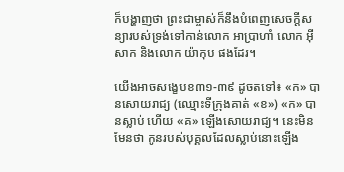ក៏បង្ហាញថា ព្រះជាម្ចាស់ក៏នឹងបំពេញសេចក្តីសន្យារបស់ទ្រង់ទៅកាន់លោក អាប្រាហាំ លោក អ៊ីសាក និងលោក យ៉ាកុប ផងដែរ។

យើងអាចសង្ខេបខ៣១-៣៩ ដូចតទៅ៖ «ក» បានសោយរាជ្យ (ឈ្មោះទីក្រុងគាត់ «ខ») «ក» បានស្លាប់ ហើយ «គ» ឡើងសោយរាជ្យ។ នេះមិនមែនថា កូនរបស់បុគ្គលដែលស្លាប់នោះឡើង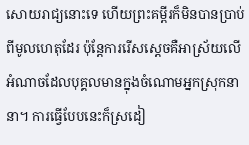សោយរាជ្យនោះទេ ហើយព្រះគម្ពីរក៏មិនបានប្រាប់ពីមូលហេតុដែរ ប៉ុន្តែការរើសស្ដេចគឺអាស្រ័យលើអំណាចដែលបុគ្គលមានក្នុងចំណោមអ្នកស្រុកនានា។ ការធ្វើបែបនេះក៏ស្រដៀ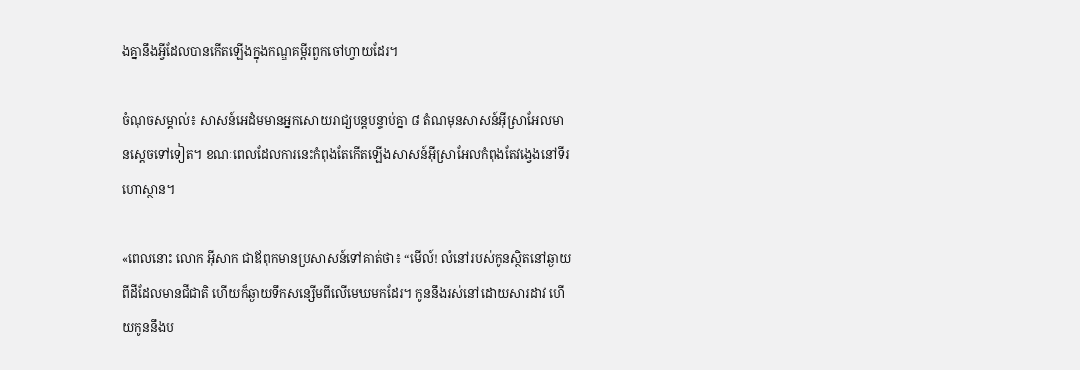ងគ្នានឹងអ្វីដែលបានកើតឡើងក្នុងកណ្ឌគម្ពីរពួកចៅហ្វាយដែរ។

ចំណុចសម្គាល់៖ សាសន៍អេដំមមានអ្នកសោយរាជ្យបន្តបន្ទាប់គ្នា ៨ តំណមុនសាសន៍អ៊ីស្រាអែលមានស្ដេចទៅទៀត។ ខណៈពេលដែលការនេះកំពុងតែកើតឡើងសាសន៍អ៊ីស្រាអែលកំពុងតែវង្វេងនៅទីរហោស្ថាន។

«ពេលនោះ លោក អ៊ីសាក ជាឪពុកមានប្រសាសន៍ទៅគាត់ថា៖ “មើល៍! លំនៅរបស់កូនស្ថិតនៅឆ្ងាយពីដីដែលមានជីជាតិ ហើយក៏ឆ្ងាយទឹកសន្សើមពីលើមេឃមកដែរ។ កូននឹងរស់នៅដោយសារដាវ ហើយកូននឹងប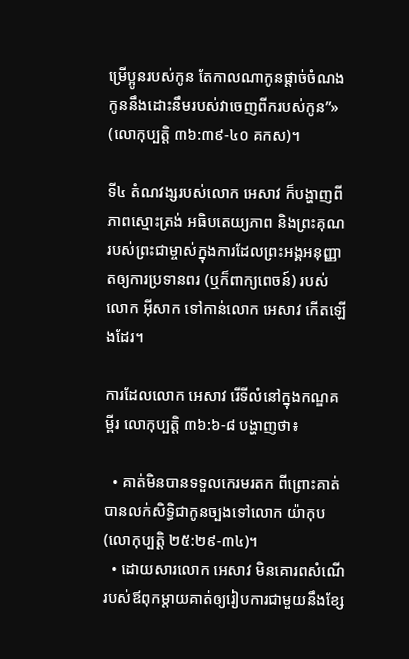ម្រើប្អូនរបស់កូន តែកាលណាកូនផ្តាច់ចំណង កូននឹងដោះនឹមរបស់វាចេញពីករបស់កូន”» (លោកុប្បត្ដិ ៣៦:៣៩-៤០ គកស)។

ទី៤ តំណវង្សរបស់លោក អេសាវ ក៏បង្ហាញពីភាពស្មោះត្រង់ អធិបតេយ្យភាព និងព្រះគុណរបស់ព្រះជាម្ចាស់ក្នុងការដែលព្រះអង្គអនុញ្ញាតឲ្យការប្រទានពរ (ឬក៏ពាក្យពេចន៍) របស់លោក អ៊ីសាក ទៅកាន់លោក អេសាវ កើតឡើងដែរ។

ការដែលលោក អេសាវ រើទីលំនៅក្នុងកណ្ឌគម្ពីរ លោកុប្បត្ដិ ៣៦:៦-៨ បង្ហាញថា៖

  • គាត់មិនបានទទួលកេរមរតក ពីព្រោះគាត់បានលក់សិទ្ធិជាកូនច្បងទៅលោក យ៉ាកុប (លោកុប្បត្ដិ ២៥:២៩-៣៤)។
  • ដោយសារលោក អេសាវ មិនគោរពសំណើរបស់ឪពុកម្ដាយគាត់ឲ្យរៀបការជាមួយនឹងខ្សែ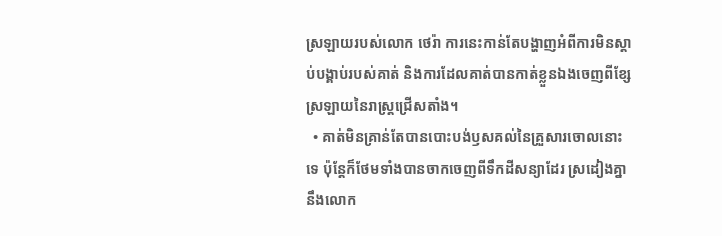ស្រឡាយរបស់លោក ថេរ៉ា ការនេះកាន់តែបង្ហាញអំពីការមិនស្ដាប់បង្គាប់របស់គាត់ និងការដែលគាត់បានកាត់ខ្លួនឯងចេញពីខ្សែស្រឡាយនៃរាស្ត្រជ្រើសតាំង។
  • គាត់មិនគ្រាន់តែបានបោះបង់ឫសគល់នៃគ្រួសារចោលនោះទេ ប៉ុន្តែក៏ថែមទាំងបានចាកចេញពីទឹកដីសន្យាដែរ ស្រដៀងគ្នានឹងលោក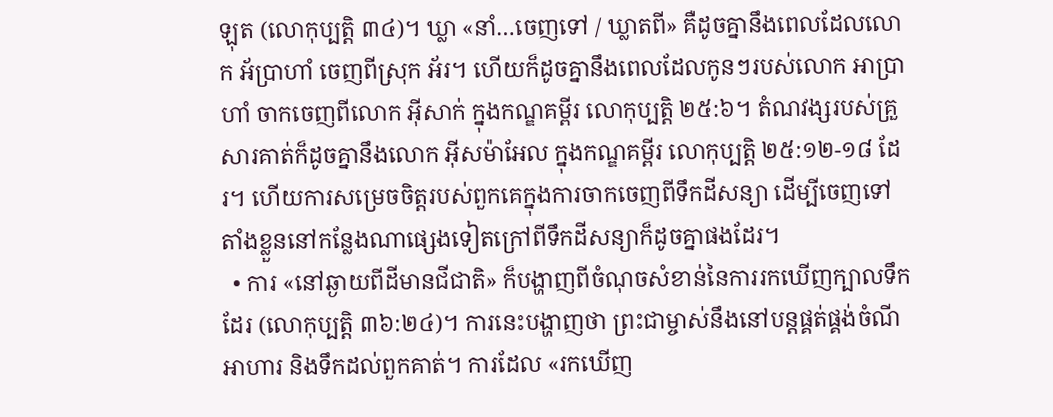ឡុត (លោកុប្បត្ដិ ៣៤)។ ឃ្លា «នាំ…ចេញទៅ / ឃ្លាតពី» គឺដូចគ្នានឹងពេលដែលលោក អ័ប្រាហាំ ចេញពីស្រុក អ័រ។ ហើយក៏ដូចគ្នានឹងពេលដែលកូនៗរបស់លោក អាប្រាហាំ ចាកចេញពីលោក អ៊ីសាក់ ក្នុងកណ្ឌគម្ពីរ លោកុប្បត្ដិ ២៥:៦។ តំណវង្សរបស់គ្រួសារគាត់ក៏ដូចគ្នានឹងលោក អ៊ីសម៉ាអែល ក្នុងកណ្ឌគម្ពីរ លោកុប្បត្ដិ ២៥:១២-១៨ ដែរ។ ហើយការសម្រេចចិត្តរបស់ពួកគេក្នុងការចាកចេញពីទឹកដីសន្យា ដើម្បីចេញទៅតាំងខ្លួននៅកន្លែងណាផ្សេងទៀតក្រៅពីទឹកដីសន្យាក៏ដូចគ្នាផងដែរ។
  • ការ «នៅឆ្ងាយពីដីមានជីជាតិ» ក៏បង្ហាញពីចំណុចសំខាន់នៃការរកឃើញក្បាលទឹកដែរ (លោកុប្បត្ដិ ៣៦:២៤)។ ការនេះបង្ហាញថា ព្រះជាម្ចាស់នឹងនៅបន្តផ្គត់ផ្គង់ចំណីអាហារ និងទឹកដល់ពួកគាត់។ ការដែល «រកឃើញ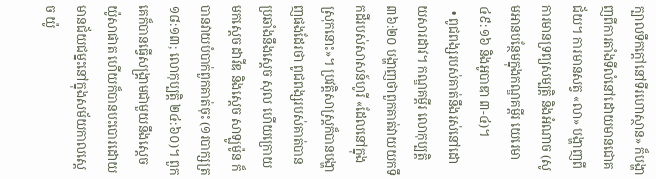ក្បាលទឹកក្តៅនៅទីរហោស្ថាន» ក៏បង្ហាញពីការតាំងទីលំនៅដោយមានជោគជ័យ។ ការមានសត្វ «លា» បង្ហាញពីការមានទ្រព្យសម្បត្តិ និងអំណាច (សូមអានបន្ថែមក្នុងកណ្ឌគម្ពីរ យេរេមា ៤៩:១៦ និងអូបាឌា ៣-៤)។
  • ពូជពង្សរបស់គាត់នឹងរស់នៅដោយសារដាវ។ កណ្ឌគម្ពីរ លោកុប្បត្ដិ ៣៦:២០ បង្ហាញថាពួកគាត់វាយយកទឹកដីរបស់សាសន៍ហូរី «ដែលនៅក្នុងស្រុកនោះ»។ ប្រវត្តិសាស្ត្រក៏បានបង្ហាញផងដែរថា ពូជពង្សរបស់គាត់បានប្រឆាំងនឹងស្ដេច សុល ហើយក្រោយមកស្ដេច ដាវីឌ និងស្ដេច សាឡូម៉ូន ក៏បានវាយបំបាក់ពួកគាត់ចុះ (១របាក្សត្រ ១៨:១៣; លោកុប្បត្ដិ ២៤:៦០)។ ពួកគេក៏បានធ្វើសង្គ្រាមជាមួយនឹងស្ដេច យ៉ូសាផាត ហើយក៏បានបះបោរដោយមានជ័យជម្នះនៅក្នុងសម័យកាលស្ដេច យ៉ូ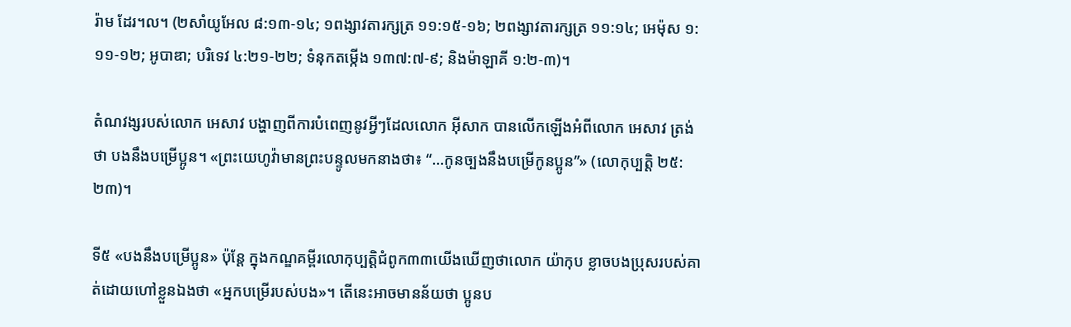រ៉ាម ដែរ។ល។ (២សាំយូអែល ៨:១៣-១៤; ១ពង្សាវតារក្សត្រ ១១:១៥-១៦; ២ពង្សាវតារក្សត្រ ១១:១៤; អេម៉ុស ១:១១-១២; អូបាឌា; បរិទេវ ៤:២១-២២; ទំនុកតម្កើង ១៣៧:៧-៩; និងម៉ាឡាគី ១:២-៣)។

តំណវង្សរបស់លោក អេសាវ បង្ហាញពីការបំពេញនូវអ្វីៗដែលលោក អ៊ីសាក បានលើកឡើងអំពីលោក អេសាវ ត្រង់ថា បងនឹងបម្រើប្អូន។ «ព្រះយេហូវ៉ាមានព្រះបន្ទូលមកនាងថា៖ “…កូនច្បងនឹងបម្រើកូនប្អូន”» (លោកុប្បត្ដិ ២៥:២៣)។

ទី៥ «បងនឹងបម្រើប្អូន» ប៉ុន្តែ ក្នុងកណ្ឌគម្ពីរលោកុប្បត្ដិជំពូក៣៣យើងឃើញថាលោក យ៉ាកុប ខ្លាចបងប្រុសរបស់គាត់ដោយហៅខ្លួនឯងថា «អ្នកបម្រើរបស់បង»។ តើនេះអាចមានន័យថា ប្អូនប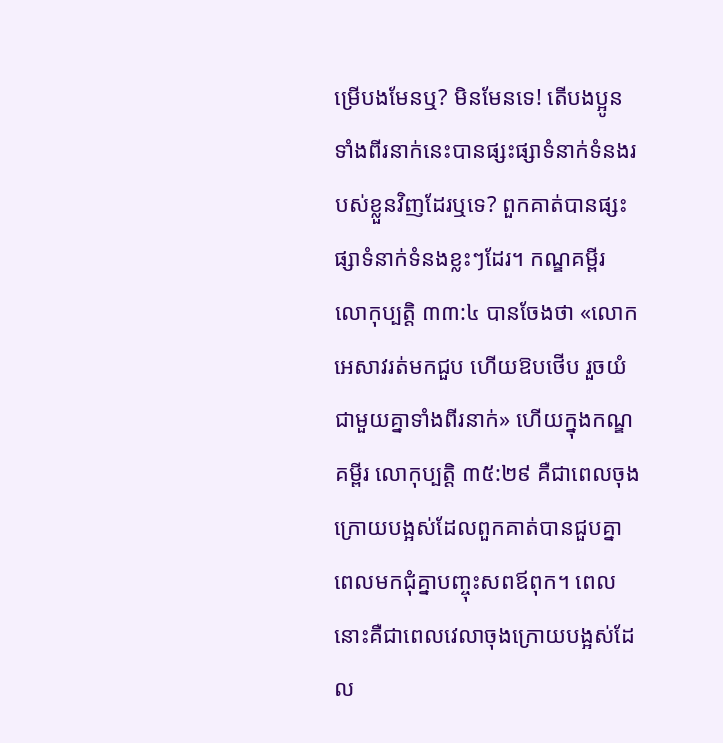ម្រើបងមែនឬ? មិនមែនទេ! តើបងប្អូនទាំងពីរនាក់នេះបានផ្សះផ្សាទំនាក់ទំនងរបស់ខ្លួនវិញដែរឬទេ? ពួកគាត់បានផ្សះផ្សាទំនាក់ទំនងខ្លះៗដែរ។ កណ្ឌគម្ពីរ លោកុប្បត្ដិ ៣៣:៤ បានចែងថា «លោកអេសាវរត់មកជួប ហើយឱបថើប រួចយំជាមួយគ្នាទាំងពីរនាក់» ហើយក្នុងកណ្ឌគម្ពីរ លោកុប្បត្ដិ ៣៥:២៩ គឺជាពេលចុងក្រោយបង្អស់ដែលពួកគាត់បានជួបគ្នា ពេលមកជុំគ្នាបញ្ចុះសពឪពុក។ ពេលនោះគឺជាពេលវេលាចុងក្រោយបង្អស់ដែល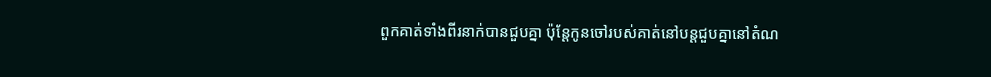ពួកគាត់ទាំងពីរនាក់បានជួបគ្នា ប៉ុន្តែកូនចៅរបស់គាត់នៅបន្តជួបគ្នានៅតំណ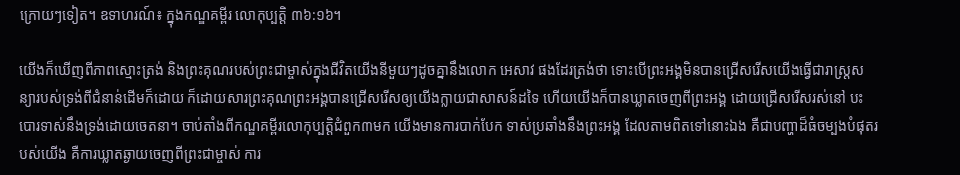ក្រោយៗទៀត។ ឧទាហរណ៍៖ ក្នុងកណ្ឌគម្ពីរ លោកុប្បត្ដិ ៣៦:១៦។

យើងក៏ឃើញពីភាពស្មោះត្រង់ និងព្រះគុណរបស់ព្រះជាម្ចាស់ក្នុងជីវិតយើងនីមួយៗដូចគ្នានឹងលោក អេសាវ ផងដែរត្រង់ថា ទោះបើព្រះអង្គមិនបានជ្រើសរើសយើងធ្វើជារាស្ត្រសន្យារបស់ទ្រង់ពីជំនាន់ដើមក៏ដោយ ក៏ដោយសារព្រះគុណព្រះអង្គបានជ្រើសរើសឲ្យយើងក្លាយជាសាសន៍ដទៃ ហើយយើងក៏បានឃ្លាតចេញពីព្រះអង្គ ដោយជ្រើសរើសរស់នៅ បះបោរទាស់នឹងទ្រង់ដោយចេតនា។ ចាប់តាំងពីកណ្ឌគម្ពីរលោកុប្បត្ដិជំពួក៣មក យើងមានការបាក់បែក ទាស់ប្រឆាំងនឹងព្រះអង្គ ដែលតាមពិតទៅនោះឯង គឺជាបញ្ហាដ៏ធំចម្បងបំផុតរបស់យើង គឺការឃ្លាតឆ្ងាយចេញពីព្រះជាម្ចាស់ ការ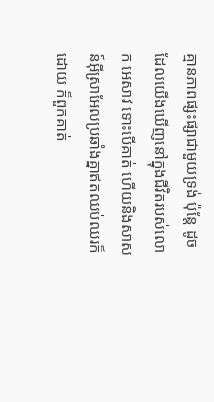គ្មានភាពផ្សះផ្សាជាមួយទ្រង់ ប៉ុន្តែ ដូចដែលយើងឃើញនៅក្នុងជីវិតរបស់លោក អេសាវ ទោះបើគាត់ ហើយនិងសាសន៍អ៊ីស្រាអែលប្រឆាំងគ្នាឥតឈប់ឈរក៏ដោយ ក៏ពួកគាត់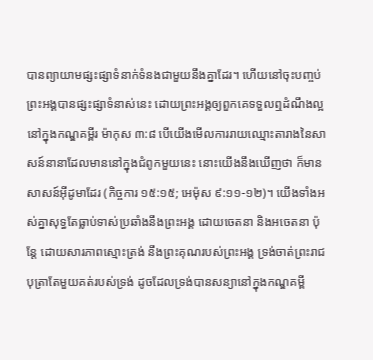បានព្យាយាមផ្សះផ្សាទំនាក់ទំនងជាមួយនឹងគ្នាដែរ។ ហើយនៅចុះបញ្ចប់ព្រះអង្គបានផ្សះផ្សាទំនាស់នេះ ដោយព្រះអង្គឲ្យពួកគេទទួលឮដំណឹងល្អនៅក្នុងកណ្ឌគម្ពីរ ម៉ាកុស ៣:៨ បើយើងមើលការរាយឈ្មោះតារាងនៃសាសន៍នានាដែលមាននៅក្នុងជំពូកមួយនេះ នោះយើងនឹងឃើញថា ក៏មានសាសន៍អ៊ីដូមាដែរ (កិច្ចការ ១៥:១៥; អេម៉ុស ៩:១១-១២)។ យើងទាំងអស់គ្នាសុទ្ធតែធ្លាប់ទាស់ប្រឆាំងនឹងព្រះអង្គ ដោយចេតនា និងអចេតនា ប៉ុន្តែ ដោយសារភាពស្មោះត្រង់ នឹងព្រះគុណរបស់ព្រះអង្គ ទ្រង់ចាត់ព្រះរាជបុត្រាតែមួយគត់របស់ទ្រង់ ដូចដែលទ្រង់បានសន្យានៅក្នុងកណ្ឌគម្ពី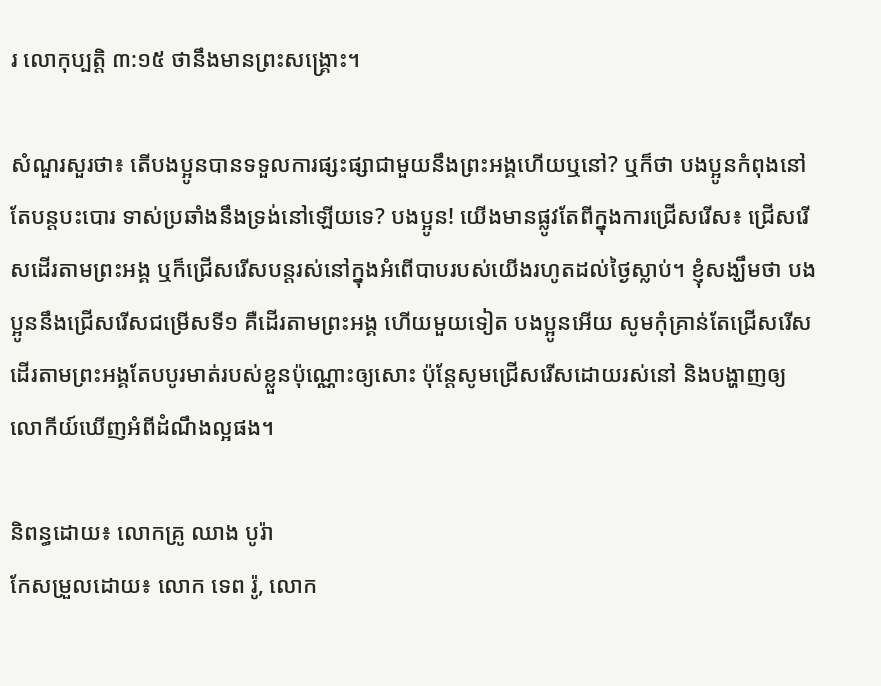រ លោកុប្បត្ដិ ៣:១៥ ថានឹងមានព្រះសង្គ្រោះ។

សំណួរសួរថា៖ តើបងប្អូនបានទទួលការផ្សះផ្សាជាមួយនឹងព្រះអង្គហើយឬនៅ? ឬក៏ថា បងប្អូនកំពុងនៅតែបន្តបះបោរ ទាស់ប្រឆាំងនឹងទ្រង់នៅឡើយទេ? បងប្អូន! យើងមានផ្លូវតែពីក្នុងការជ្រើសរើស៖ ជ្រើសរើសដើរតាមព្រះអង្គ ឬក៏ជ្រើសរើសបន្តរស់នៅក្នុងអំពើបាបរបស់យើងរហូតដល់ថ្ងៃស្លាប់។ ខ្ញុំសង្ឃឹមថា បងប្អូននឹងជ្រើសរើសជម្រើសទី១ គឺដើរតាមព្រះអង្គ ហើយមួយទៀត បងប្អូនអើយ សូមកុំគ្រាន់តែជ្រើសរើសដើរតាមព្រះអង្គតែបបូរមាត់របស់ខ្លួនប៉ុណ្ណោះឲ្យសោះ ប៉ុន្តែសូមជ្រើសរើសដោយរស់នៅ និងបង្ហាញឲ្យលោកីយ៍ឃើញអំពីដំណឹងល្អផង។

និពន្ធដោយ៖ លោកគ្រូ ឈាង បូរ៉ា
កែសម្រួលដោយ៖ លោក ទេព រ៉ូ, លោក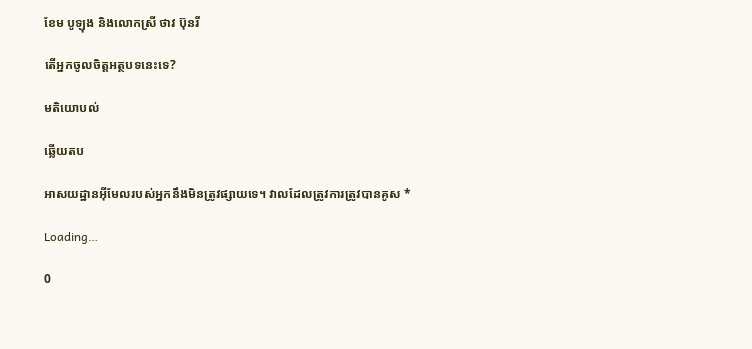ខែម បូឡុង និងលោកស្រី ថាវ ប៊ុនរី

តើអ្នកចូលចិត្តអត្ថបទនេះទេ?

មតិយោបល់

ឆ្លើយតប

អាសយដ្ឋានអ៊ីមែលរបស់អ្នកនឹងមិនត្រូវផ្សាយទេ។ វាលដែលត្រូវការត្រូវបានគូស *

Loading…

0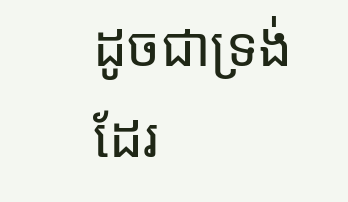ដូចជាទ្រង់ដែរ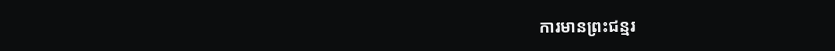ការមានព្រះជន្មរ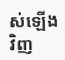ស់ឡើងវិញ